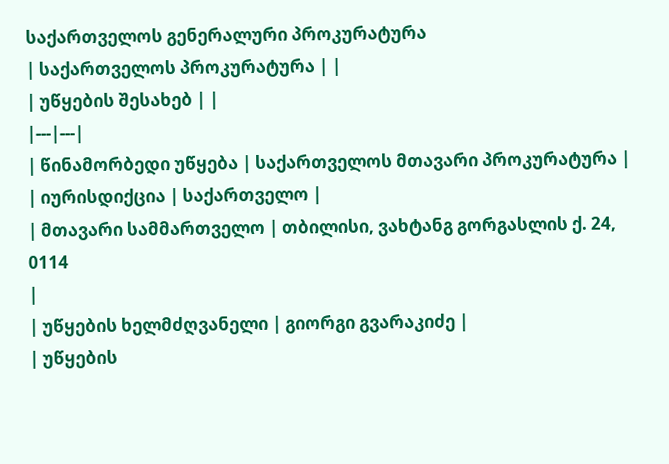საქართველოს გენერალური პროკურატურა
| საქართველოს პროკურატურა | |
| უწყების შესახებ | |
|---|---|
| წინამორბედი უწყება | საქართველოს მთავარი პროკურატურა |
| იურისდიქცია | საქართველო |
| მთავარი სამმართველო | თბილისი, ვახტანგ გორგასლის ქ. 24, 0114
|
| უწყების ხელმძღვანელი | გიორგი გვარაკიძე |
| უწყების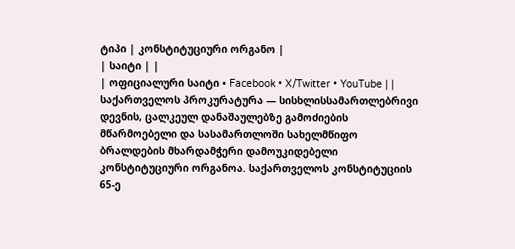ტიპი | კონსტიტუციური ორგანო |
| საიტი | |
| ოფიციალური საიტი • Facebook • X/Twitter • YouTube | |
საქართველოს პროკურატურა — სისხლისსამართლებრივი დევნის, ცალკეულ დანაშაულებზე გამოძიების მწარმოებელი და სასამართლოში სახელმწიფო ბრალდების მხარდამჭერი დამოუკიდებელი კონსტიტუციური ორგანოა. საქართველოს კონსტიტუციის 65-ე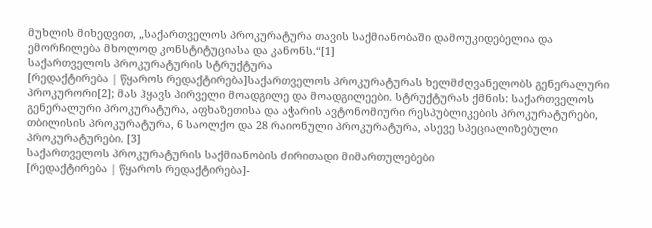მუხლის მიხედვით, „საქართველოს პროკურატურა თავის საქმიანობაში დამოუკიდებელია და ემორჩილება მხოლოდ კონსტიტუციასა და კანონს.“[1]
საქართველოს პროკურატურის სტრუქტურა
[რედაქტირება | წყაროს რედაქტირება]საქართველოს პროკურატურას ხელმძღვანელობს გენერალური პროკურორი[2]; მას ჰყავს პირველი მოადგილე და მოადგილეები. სტრუქტურას ქმნის: საქართველოს გენერალური პროკურატურა, აფხაზეთისა და აჭარის ავტონომიური რესპუბლიკების პროკურატურები, თბილისის პროკურატურა, 6 საოლქო და 28 რაიონული პროკურატურა, ასევე სპეციალიზებული პროკურატურები. [3]
საქართველოს პროკურატურის საქმიანობის ძირითადი მიმართულებები
[რედაქტირება | წყაროს რედაქტირება]-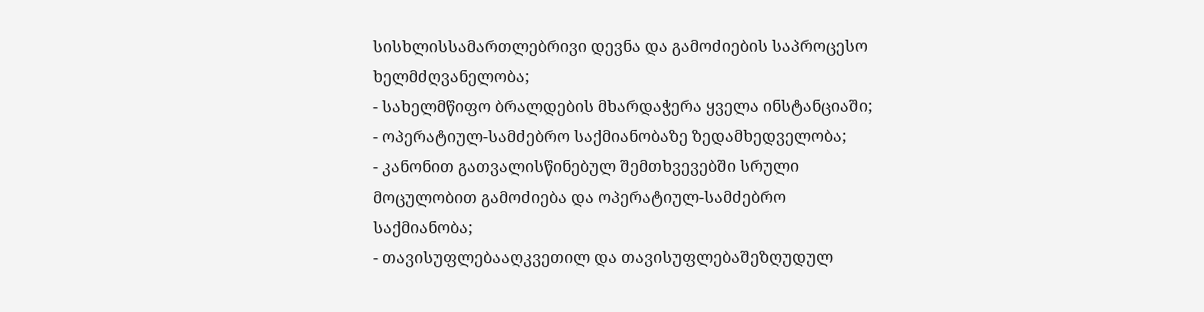სისხლისსამართლებრივი დევნა და გამოძიების საპროცესო ხელმძღვანელობა;
- სახელმწიფო ბრალდების მხარდაჭერა ყველა ინსტანციაში;
- ოპერატიულ-სამძებრო საქმიანობაზე ზედამხედველობა;
- კანონით გათვალისწინებულ შემთხვევებში სრული მოცულობით გამოძიება და ოპერატიულ-სამძებრო საქმიანობა;
- თავისუფლებააღკვეთილ და თავისუფლებაშეზღუდულ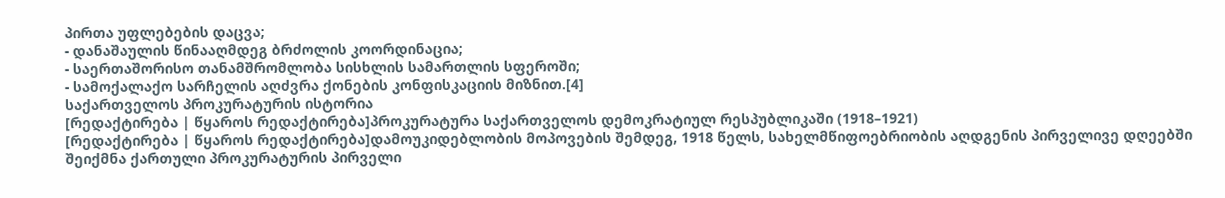პირთა უფლებების დაცვა;
- დანაშაულის წინააღმდეგ ბრძოლის კოორდინაცია;
- საერთაშორისო თანამშრომლობა სისხლის სამართლის სფეროში;
- სამოქალაქო სარჩელის აღძვრა ქონების კონფისკაციის მიზნით.[4]
საქართველოს პროკურატურის ისტორია
[რედაქტირება | წყაროს რედაქტირება]პროკურატურა საქართველოს დემოკრატიულ რესპუბლიკაში (1918–1921)
[რედაქტირება | წყაროს რედაქტირება]დამოუკიდებლობის მოპოვების შემდეგ, 1918 წელს, სახელმწიფოებრიობის აღდგენის პირველივე დღეებში შეიქმნა ქართული პროკურატურის პირველი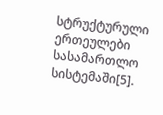სტრუქტურული ერთეულები სასამართლო სისტემაში[5].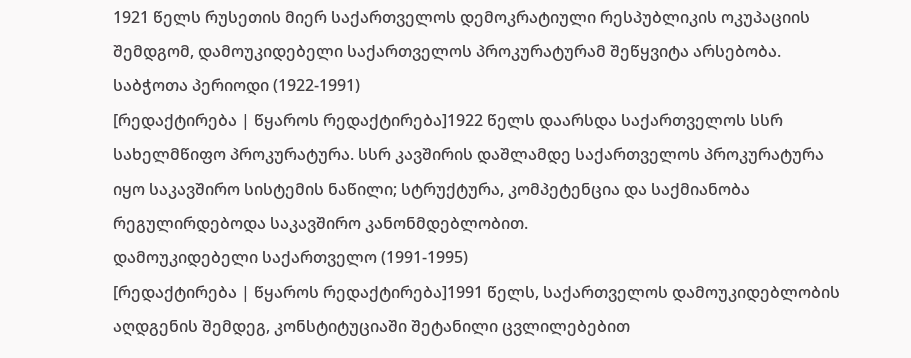1921 წელს რუსეთის მიერ საქართველოს დემოკრატიული რესპუბლიკის ოკუპაციის შემდგომ, დამოუკიდებელი საქართველოს პროკურატურამ შეწყვიტა არსებობა.
საბჭოთა პერიოდი (1922-1991)
[რედაქტირება | წყაროს რედაქტირება]1922 წელს დაარსდა საქართველოს სსრ სახელმწიფო პროკურატურა. სსრ კავშირის დაშლამდე საქართველოს პროკურატურა იყო საკავშირო სისტემის ნაწილი; სტრუქტურა, კომპეტენცია და საქმიანობა რეგულირდებოდა საკავშირო კანონმდებლობით.
დამოუკიდებელი საქართველო (1991-1995)
[რედაქტირება | წყაროს რედაქტირება]1991 წელს, საქართველოს დამოუკიდებლობის აღდგენის შემდეგ, კონსტიტუციაში შეტანილი ცვლილებებით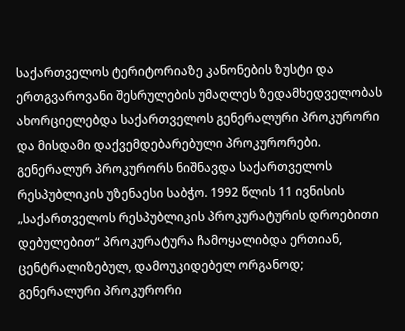საქართველოს ტერიტორიაზე კანონების ზუსტი და ერთგვაროვანი შესრულების უმაღლეს ზედამხედველობას ახორციელებდა საქართველოს გენერალური პროკურორი და მისდამი დაქვემდებარებული პროკურორები. გენერალურ პროკურორს ნიშნავდა საქართველოს რესპუბლიკის უზენაესი საბჭო. 1992 წლის 11 ივნისის „საქართველოს რესპუბლიკის პროკურატურის დროებითი დებულებით“ პროკურატურა ჩამოყალიბდა ერთიან, ცენტრალიზებულ, დამოუკიდებელ ორგანოდ; გენერალური პროკურორი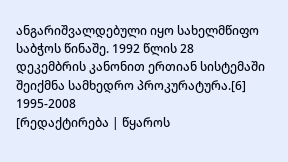ანგარიშვალდებული იყო სახელმწიფო საბჭოს წინაშე. 1992 წლის 28 დეკემბრის კანონით ერთიან სისტემაში შეიქმნა სამხედრო პროკურატურა.[6]
1995-2008
[რედაქტირება | წყაროს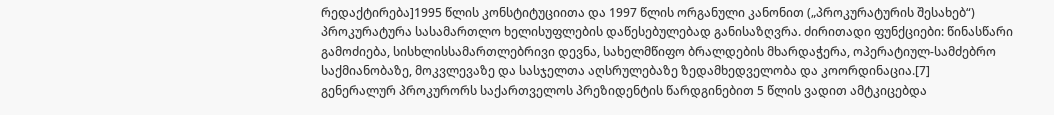რედაქტირება]1995 წლის კონსტიტუციითა და 1997 წლის ორგანული კანონით („პროკურატურის შესახებ“) პროკურატურა სასამართლო ხელისუფლების დაწესებულებად განისაზღვრა. ძირითადი ფუნქციები: წინასწარი გამოძიება, სისხლისსამართლებრივი დევნა, სახელმწიფო ბრალდების მხარდაჭერა, ოპერატიულ-სამძებრო საქმიანობაზე, მოკვლევაზე და სასჯელთა აღსრულებაზე ზედამხედველობა და კოორდინაცია.[7]
გენერალურ პროკურორს საქართველოს პრეზიდენტის წარდგინებით 5 წლის ვადით ამტკიცებდა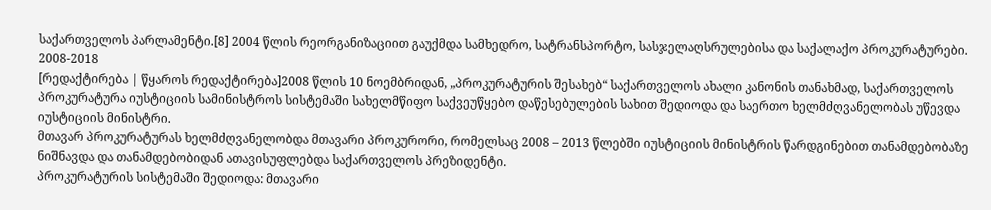საქართველოს პარლამენტი.[8] 2004 წლის რეორგანიზაციით გაუქმდა სამხედრო, სატრანსპორტო, სასჯელაღსრულებისა და საქალაქო პროკურატურები.
2008-2018
[რედაქტირება | წყაროს რედაქტირება]2008 წლის 10 ნოემბრიდან, „პროკურატურის შესახებ“ საქართველოს ახალი კანონის თანახმად, საქართველოს პროკურატურა იუსტიციის სამინისტროს სისტემაში სახელმწიფო საქვეუწყებო დაწესებულების სახით შედიოდა და საერთო ხელმძღვანელობას უწევდა იუსტიციის მინისტრი.
მთავარ პროკურატურას ხელმძღვანელობდა მთავარი პროკურორი, რომელსაც 2008 – 2013 წლებში იუსტიციის მინისტრის წარდგინებით თანამდებობაზე ნიშნავდა და თანამდებობიდან ათავისუფლებდა საქართველოს პრეზიდენტი.
პროკურატურის სისტემაში შედიოდა: მთავარი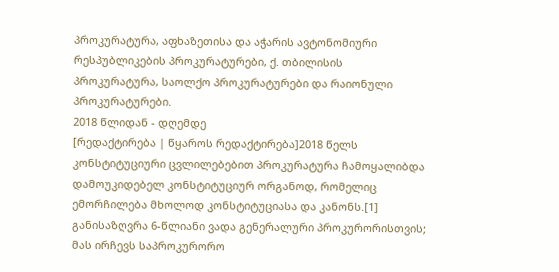პროკურატურა, აფხაზეთისა და აჭარის ავტონომიური რესპუბლიკების პროკურატურები, ქ. თბილისის პროკურატურა, საოლქო პროკურატურები და რაიონული პროკურატურები.
2018 წლიდან - დღემდე
[რედაქტირება | წყაროს რედაქტირება]2018 წელს კონსტიტუციური ცვლილებებით პროკურატურა ჩამოყალიბდა დამოუკიდებელ კონსტიტუციურ ორგანოდ, რომელიც ემორჩილება მხოლოდ კონსტიტუციასა და კანონს.[1] განისაზღვრა 6-წლიანი ვადა გენერალური პროკურორისთვის; მას ირჩევს საპროკურორო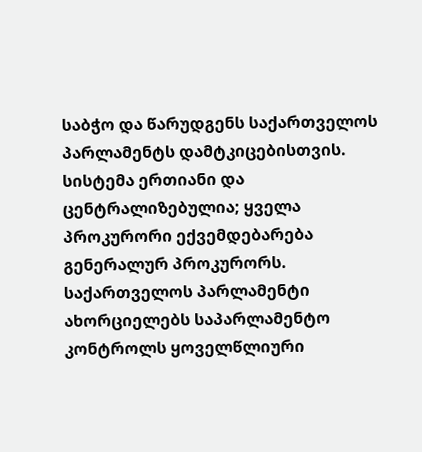საბჭო და წარუდგენს საქართველოს პარლამენტს დამტკიცებისთვის. სისტემა ერთიანი და ცენტრალიზებულია; ყველა პროკურორი ექვემდებარება გენერალურ პროკურორს. საქართველოს პარლამენტი ახორციელებს საპარლამენტო კონტროლს ყოველწლიური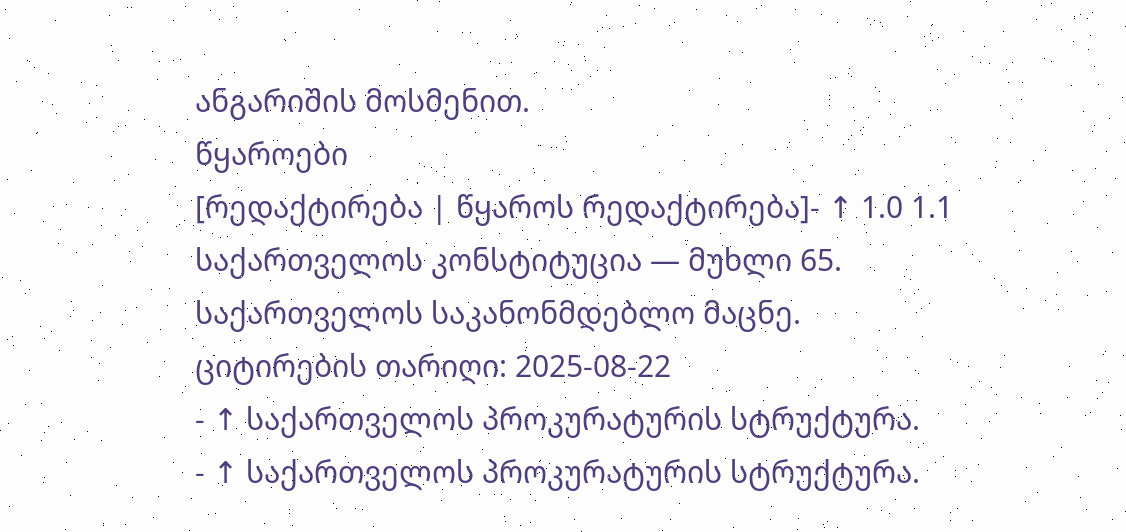ანგარიშის მოსმენით.
წყაროები
[რედაქტირება | წყაროს რედაქტირება]- ↑ 1.0 1.1 საქართველოს კონსტიტუცია — მუხლი 65. საქართველოს საკანონმდებლო მაცნე. ციტირების თარიღი: 2025-08-22
- ↑ საქართველოს პროკურატურის სტრუქტურა.
- ↑ საქართველოს პროკურატურის სტრუქტურა.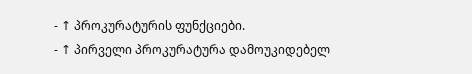- ↑ პროკურატურის ფუნქციები.
- ↑ პირველი პროკურატურა დამოუკიდებელ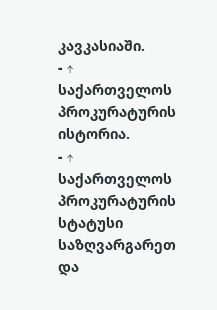კავკასიაში.
- ↑ საქართველოს პროკურატურის ისტორია.
- ↑ საქართველოს პროკურატურის სტატუსი საზღვარგარეთ და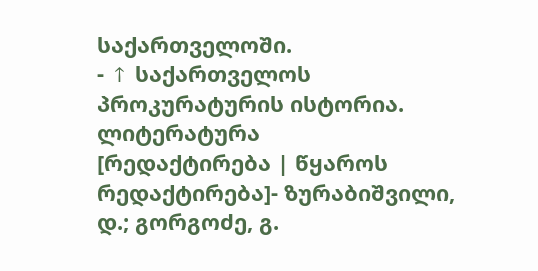საქართველოში.
- ↑ საქართველოს პროკურატურის ისტორია.
ლიტერატურა
[რედაქტირება | წყაროს რედაქტირება]- ზურაბიშვილი, დ.; გორგოძე, გ.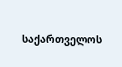საქართველოს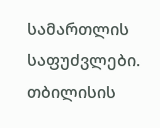სამართლის საფუძვლები. თბილისის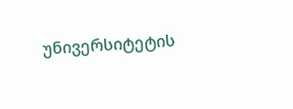უნივერსიტეტის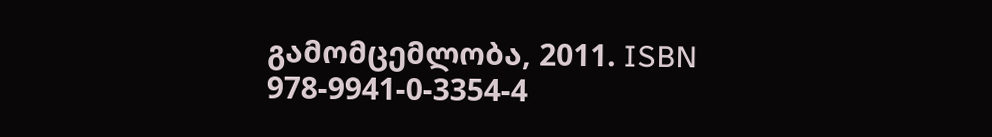გამომცემლობა, 2011. ISBN 978-9941-0-3354-4